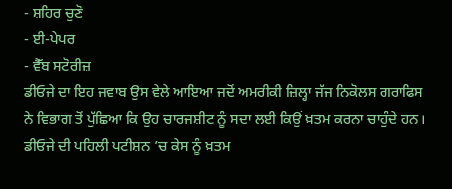- ਸ਼ਹਿਰ ਚੁਣੋ
- ਈ-ਪੇਪਰ
- ਵੈੱਬ ਸਟੋਰੀਜ਼
ਡੀਓਜੇ ਦਾ ਇਹ ਜਵਾਬ ਉਸ ਵੇਲੇ ਆਇਆ ਜਦੋਂ ਅਮਰੀਕੀ ਜ਼ਿਲ੍ਹਾ ਜੱਜ ਨਿਕੋਲਸ ਗਰਾਫਿਸ ਨੇ ਵਿਭਾਗ ਤੋਂ ਪੁੱਛਿਆ ਕਿ ਉਹ ਚਾਰਜਸ਼ੀਟ ਨੂੰ ਸਦਾ ਲਈ ਕਿਉਂ ਖ਼ਤਮ ਕਰਨਾ ਚਾਹੁੰਦੇ ਹਨ। ਡੀਓਜੇ ਦੀ ਪਹਿਲੀ ਪਟੀਸ਼ਨ ’ਚ ਕੇਸ ਨੂੰ ਖ਼ਤਮ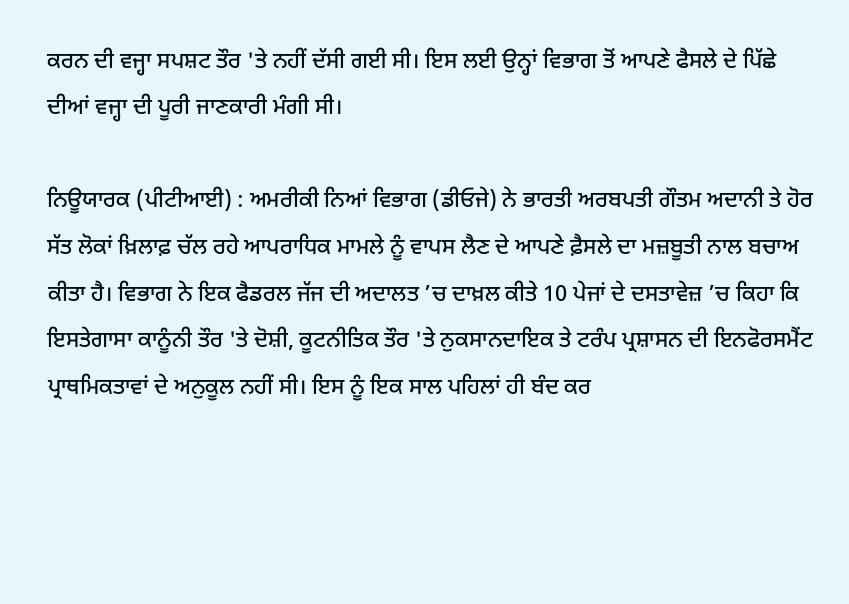ਕਰਨ ਦੀ ਵਜ੍ਹਾ ਸਪਸ਼ਟ ਤੌਰ 'ਤੇ ਨਹੀਂ ਦੱਸੀ ਗਈ ਸੀ। ਇਸ ਲਈ ਉਨ੍ਹਾਂ ਵਿਭਾਗ ਤੋਂ ਆਪਣੇ ਫੈਸਲੇ ਦੇ ਪਿੱਛੇ ਦੀਆਂ ਵਜ੍ਹਾ ਦੀ ਪੂਰੀ ਜਾਣਕਾਰੀ ਮੰਗੀ ਸੀ।

ਨਿਊਯਾਰਕ (ਪੀਟੀਆਈ) : ਅਮਰੀਕੀ ਨਿਆਂ ਵਿਭਾਗ (ਡੀਓਜੇ) ਨੇ ਭਾਰਤੀ ਅਰਬਪਤੀ ਗੌਤਮ ਅਦਾਨੀ ਤੇ ਹੋਰ ਸੱਤ ਲੋਕਾਂ ਖ਼ਿਲਾਫ਼ ਚੱਲ ਰਹੇ ਆਪਰਾਧਿਕ ਮਾਮਲੇ ਨੂੰ ਵਾਪਸ ਲੈਣ ਦੇ ਆਪਣੇ ਫ਼ੈਸਲੇ ਦਾ ਮਜ਼ਬੂਤੀ ਨਾਲ ਬਚਾਅ ਕੀਤਾ ਹੈ। ਵਿਭਾਗ ਨੇ ਇਕ ਫੈਡਰਲ ਜੱਜ ਦੀ ਅਦਾਲਤ ’ਚ ਦਾਖ਼ਲ ਕੀਤੇ 10 ਪੇਜਾਂ ਦੇ ਦਸਤਾਵੇਜ਼ ’ਚ ਕਿਹਾ ਕਿ ਇਸਤੇਗਾਸਾ ਕਾਨੂੰਨੀ ਤੌਰ 'ਤੇ ਦੋਸ਼ੀ, ਕੂਟਨੀਤਿਕ ਤੌਰ 'ਤੇ ਨੁਕਸਾਨਦਾਇਕ ਤੇ ਟਰੰਪ ਪ੍ਰਸ਼ਾਸਨ ਦੀ ਇਨਫੋਰਸਮੈਂਟ ਪ੍ਰਾਥਮਿਕਤਾਵਾਂ ਦੇ ਅਨੁਕੂਲ ਨਹੀਂ ਸੀ। ਇਸ ਨੂੰ ਇਕ ਸਾਲ ਪਹਿਲਾਂ ਹੀ ਬੰਦ ਕਰ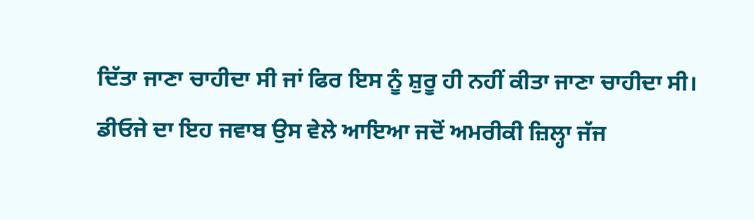ਦਿੱਤਾ ਜਾਣਾ ਚਾਹੀਦਾ ਸੀ ਜਾਂ ਫਿਰ ਇਸ ਨੂੰ ਸ਼ੁਰੂ ਹੀ ਨਹੀਂ ਕੀਤਾ ਜਾਣਾ ਚਾਹੀਦਾ ਸੀ।
ਡੀਓਜੇ ਦਾ ਇਹ ਜਵਾਬ ਉਸ ਵੇਲੇ ਆਇਆ ਜਦੋਂ ਅਮਰੀਕੀ ਜ਼ਿਲ੍ਹਾ ਜੱਜ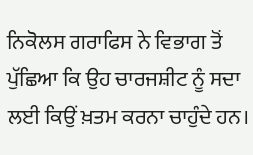ਨਿਕੋਲਸ ਗਰਾਫਿਸ ਨੇ ਵਿਭਾਗ ਤੋਂ ਪੁੱਛਿਆ ਕਿ ਉਹ ਚਾਰਜਸ਼ੀਟ ਨੂੰ ਸਦਾ ਲਈ ਕਿਉਂ ਖ਼ਤਮ ਕਰਨਾ ਚਾਹੁੰਦੇ ਹਨ।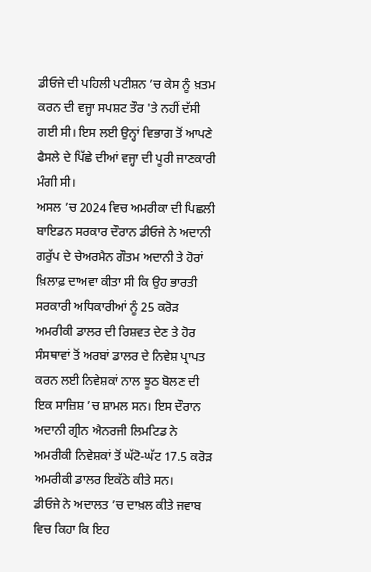ਡੀਓਜੇ ਦੀ ਪਹਿਲੀ ਪਟੀਸ਼ਨ ’ਚ ਕੇਸ ਨੂੰ ਖ਼ਤਮ ਕਰਨ ਦੀ ਵਜ੍ਹਾ ਸਪਸ਼ਟ ਤੌਰ 'ਤੇ ਨਹੀਂ ਦੱਸੀ ਗਈ ਸੀ। ਇਸ ਲਈ ਉਨ੍ਹਾਂ ਵਿਭਾਗ ਤੋਂ ਆਪਣੇ ਫੈਸਲੇ ਦੇ ਪਿੱਛੇ ਦੀਆਂ ਵਜ੍ਹਾ ਦੀ ਪੂਰੀ ਜਾਣਕਾਰੀ ਮੰਗੀ ਸੀ।
ਅਸਲ ’ਚ 2024 ਵਿਚ ਅਮਰੀਕਾ ਦੀ ਪਿਛਲੀ ਬਾਇਡਨ ਸਰਕਾਰ ਦੌਰਾਨ ਡੀਓਜੇ ਨੇ ਅਦਾਨੀ ਗਰੁੱਪ ਦੇ ਚੇਅਰਮੈਨ ਗੌਤਮ ਅਦਾਨੀ ਤੇ ਹੋਰਾਂ ਖ਼ਿਲਾਫ਼ ਦਾਅਵਾ ਕੀਤਾ ਸੀ ਕਿ ਉਹ ਭਾਰਤੀ ਸਰਕਾਰੀ ਅਧਿਕਾਰੀਆਂ ਨੂੰ 25 ਕਰੋੜ ਅਮਰੀਕੀ ਡਾਲਰ ਦੀ ਰਿਸ਼ਵਤ ਦੇਣ ਤੇ ਹੋਰ ਸੰਸਥਾਵਾਂ ਤੋਂ ਅਰਬਾਂ ਡਾਲਰ ਦੇ ਨਿਵੇਸ਼ ਪ੍ਰਾਪਤ ਕਰਨ ਲਈ ਨਿਵੇਸ਼ਕਾਂ ਨਾਲ ਝੂਠ ਬੋਲਣ ਦੀ ਇਕ ਸਾਜ਼ਿਸ਼ ’ਚ ਸ਼ਾਮਲ ਸਨ। ਇਸ ਦੌਰਾਨ ਅਦਾਨੀ ਗ੍ਰੀਨ ਐਨਰਜੀ ਲਿਮਟਿਡ ਨੇ ਅਮਰੀਕੀ ਨਿਵੇਸ਼ਕਾਂ ਤੋਂ ਘੱਟੋ-ਘੱਟ 17.5 ਕਰੋੜ ਅਮਰੀਕੀ ਡਾਲਰ ਇਕੱਠੇ ਕੀਤੇ ਸਨ।
ਡੀਓਜੇ ਨੇ ਅਦਾਲਤ ’ਚ ਦਾਖ਼ਲ ਕੀਤੇ ਜਵਾਬ ਵਿਚ ਕਿਹਾ ਕਿ ਇਹ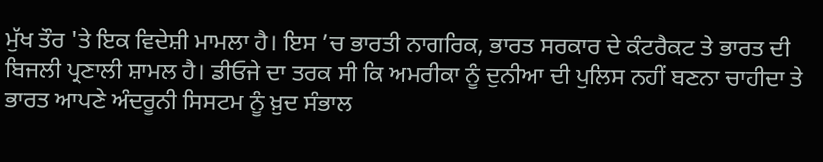ਮੁੱਖ ਤੌਰ 'ਤੇ ਇਕ ਵਿਦੇਸ਼ੀ ਮਾਮਲਾ ਹੈ। ਇਸ ’ਚ ਭਾਰਤੀ ਨਾਗਰਿਕ, ਭਾਰਤ ਸਰਕਾਰ ਦੇ ਕੰਟਰੈਕਟ ਤੇ ਭਾਰਤ ਦੀ ਬਿਜਲੀ ਪ੍ਰਣਾਲੀ ਸ਼ਾਮਲ ਹੈ। ਡੀਓਜੇ ਦਾ ਤਰਕ ਸੀ ਕਿ ਅਮਰੀਕਾ ਨੂੰ ਦੁਨੀਆ ਦੀ ਪੁਲਿਸ ਨਹੀਂ ਬਣਨਾ ਚਾਹੀਦਾ ਤੇ ਭਾਰਤ ਆਪਣੇ ਅੰਦਰੂਨੀ ਸਿਸਟਮ ਨੂੰ ਖ਼ੁਦ ਸੰਭਾਲ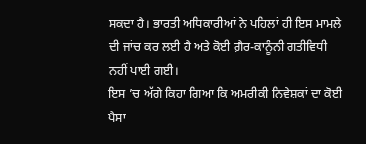ਸਕਦਾ ਹੈ। ਭਾਰਤੀ ਅਧਿਕਾਰੀਆਂ ਨੇ ਪਹਿਲਾਂ ਹੀ ਇਸ ਮਾਮਲੇ ਦੀ ਜਾਂਚ ਕਰ ਲਈ ਹੈ ਅਤੇ ਕੋਈ ਗ਼ੈਰ-ਕਾਨੂੰਨੀ ਗਤੀਵਿਧੀ ਨਹੀਂ ਪਾਈ ਗਈ।
ਇਸ ’ਚ ਅੱਗੇ ਕਿਹਾ ਗਿਆ ਕਿ ਅਮਰੀਕੀ ਨਿਵੇਸ਼ਕਾਂ ਦਾ ਕੋਈ ਪੈਸਾ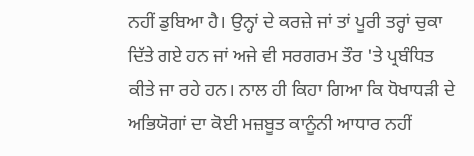ਨਹੀਂ ਡੁਬਿਆ ਹੈ। ਉਨ੍ਹਾਂ ਦੇ ਕਰਜ਼ੇ ਜਾਂ ਤਾਂ ਪੂਰੀ ਤਰ੍ਹਾਂ ਚੁਕਾ ਦਿੱਤੇ ਗਏ ਹਨ ਜਾਂ ਅਜੇ ਵੀ ਸਰਗਰਮ ਤੌਰ 'ਤੇ ਪ੍ਰਬੰਧਿਤ ਕੀਤੇ ਜਾ ਰਹੇ ਹਨ। ਨਾਲ ਹੀ ਕਿਹਾ ਗਿਆ ਕਿ ਧੋਖਾਧੜੀ ਦੇ ਅਭਿਯੋਗਾਂ ਦਾ ਕੋਈ ਮਜ਼ਬੂਤ ਕਾਨੂੰਨੀ ਆਧਾਰ ਨਹੀਂ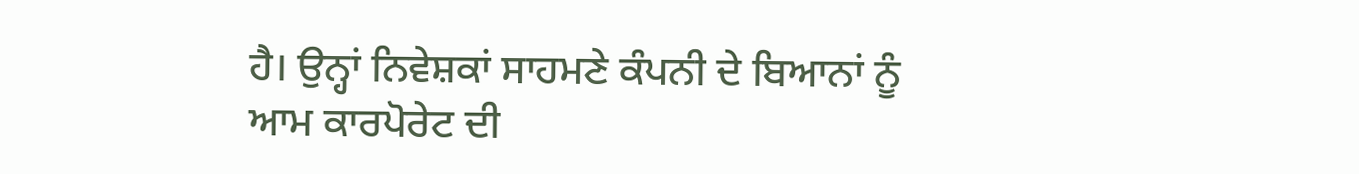ਹੈ। ਉਨ੍ਹਾਂ ਨਿਵੇਸ਼ਕਾਂ ਸਾਹਮਣੇ ਕੰਪਨੀ ਦੇ ਬਿਆਨਾਂ ਨੂੰ ਆਮ ਕਾਰਪੋਰੇਟ ਦੀ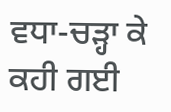ਵਧਾ-ਚੜ੍ਹਾ ਕੇ ਕਹੀ ਗਈ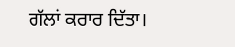ਗੱਲਾਂ ਕਰਾਰ ਦਿੱਤਾ।